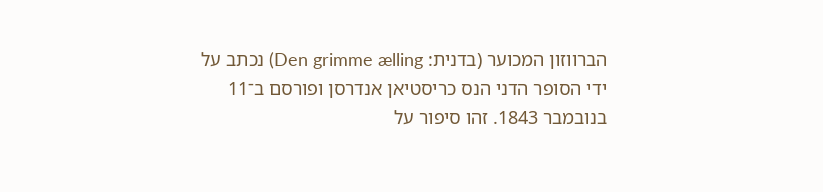הברווזון המכוער (בדנית: Den grimme ælling) נכתב על ידי הסופר הדני הנס כריסטיאן אנדרסן ופורסם ב־11 בנובמבר 1843. זהו סיפור על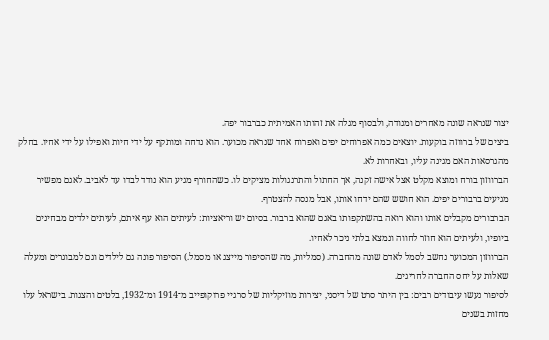יצור שנראה שונה מאחרים ומנודה, ולבסוף מגלה את זהותו האמיתית כברבור יפה.
ביצים של ברווזה בוקעות. יוצאים כמה אפרוחים יפים ואפרוח אחד שנראה מכוער. הוא נדחה ומותקף על ידי חיות ואפילו על ידי אחיו. בחלק מהגרסאות האם מגינה עליו, ובאחרות לא.
הברווזון בורח ומוצא מקלט אצל אישה זקנה, אך החתול והתרנגולות מציקים לו. כשהחורף מגיע הוא נודד לבדו עד לאביב. לאגם מפשיר מגיעים ברבורים יפים. הוא חושש שהם ידחו אותו, אבל מנסה להצטרף.
הברבורים מקבלים אותו והוא רואה בהשתקפותו באגם שהוא ברבור. בסיום יש וריאציות: לעיתים הוא עף איתם, לעיתים ילדים מבחינים ביופיו, ולעיתים הוא חוזר לחווה ונמצא בלתי ניכר לאחיו.
הברווזון המכוער נחשב לסמל לאדם שונה מהחברה. (סמליות, מה שהסיפור מייצג או מסמל.) הסיפור פונה גם לילדים וגם למבוגרים ומעלה שאלות על יחס החברה לחריגים.
לסיפור נעשו עיבודים רבים: בין היתר סרט של דיסני, יצירות מוזיקליות של סרגיי פרוקופייב מ־1914 ומ־1932, בלטים והצגות. בישראל עלו מחזות בשנים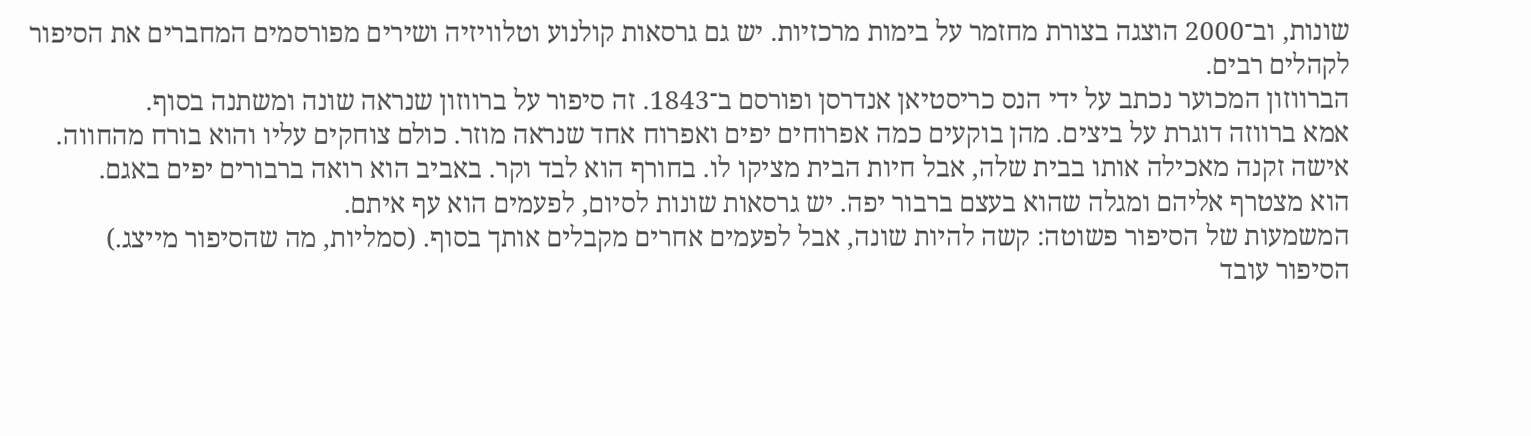שונות, וב־2000 הוצגה בצורת מחזמר על בימות מרכזיות. יש גם גרסאות קולנוע וטלוויזיה ושירים מפורסמים המחברים את הסיפור לקהלים רבים.
הברווזון המכוער נכתב על ידי הנס כריסטיאן אנדרסן ופורסם ב־1843. זה סיפור על ברווזון שנראה שונה ומשתנה בסוף.
אמא ברווזה דוגרת על ביצים. מהן בוקעים כמה אפרוחים יפים ואפרוח אחד שנראה מוזר. כולם צוחקים עליו והוא בורח מהחווה.
אישה זקנה מאכילה אותו בבית שלה, אבל חיות הבית מציקו לו. בחורף הוא לבד וקר. באביב הוא רואה ברבורים יפים באגם.
הוא מצטרף אליהם ומגלה שהוא בעצם ברבור יפה. יש גרסאות שונות לסיום, לפעמים הוא עף איתם.
המשמעות של הסיפור פשוטה: קשה להיות שונה, אבל לפעמים אחרים מקבלים אותך בסוף. (סמליות, מה שהסיפור מייצג.)
הסיפור עובד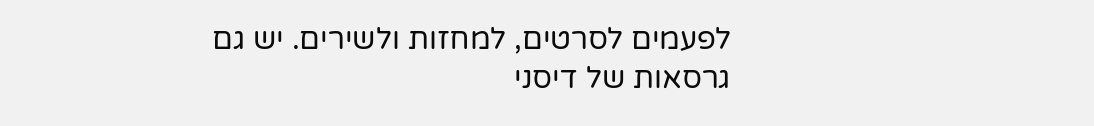לפעמים לסרטים, למחזות ולשירים. יש גם גרסאות של דיסני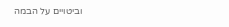וביטויים על הבמה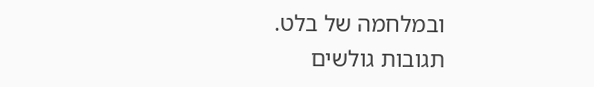ובמלחמה של בלט.
תגובות גולשים